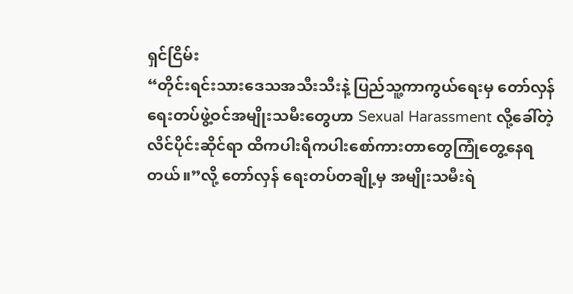ရှင်ငြိမ်း
“တိုင်းရင်းသားဒေသအသီးသီးနဲ့ ပြည်သူ့ကာကွယ်ရေးမှ တော်လှန်ရေးတပ်ဖွဲ့ဝင်အမျိုးသမီးတွေဟာ Sexual Harassment လို့ခေါ်တဲ့ လိင်ပိုင်းဆိုင်ရာ ထိကပါးရိကပါးစော်ကားတာတွေကြုံတွေ့နေရတယ်။”လို့ တော်လှန် ရေးတပ်တချို့မှ အမျိုးသမီးရဲ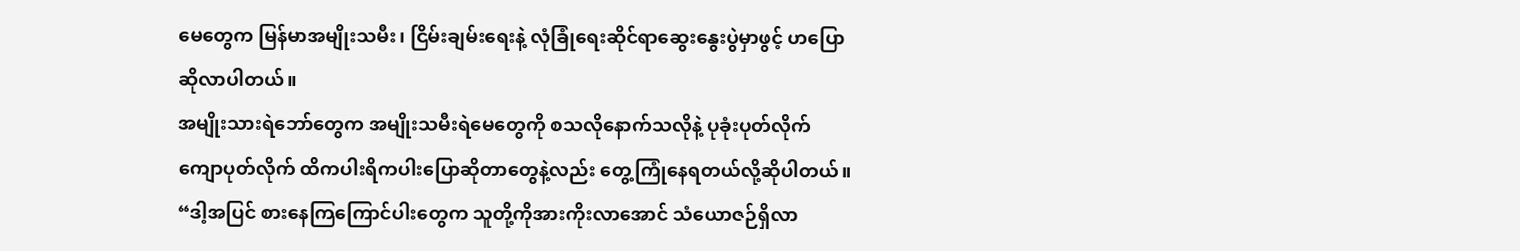မေတွေက မြန်မာအမျိုးသမီး၊ ငြိမ်းချမ်းရေးနဲ့ လုံခြုံရေးဆိုင်ရာဆွေးနွေးပွဲမှာဖွင့် ဟပြောဆိုလာပါတယ်။
အမျိုးသားရဲဘော်တွေက အမျိုးသမီးရဲမေတွေကို စသလိုနောက်သလိုနဲ့ ပုခုံးပုတ်လိုက် ကျောပုတ်လိုက် ထိကပါးရိကပါးပြောဆိုတာတွေနဲ့လည်း တွေ့ကြုံနေရတယ်လို့ဆိုပါတယ်။
“ဒါ့အပြင် စားနေကြကြောင်ပါးတွေက သူတို့ကိုအားကိုးလာအောင် သံယောဇဉ်ရှိလာ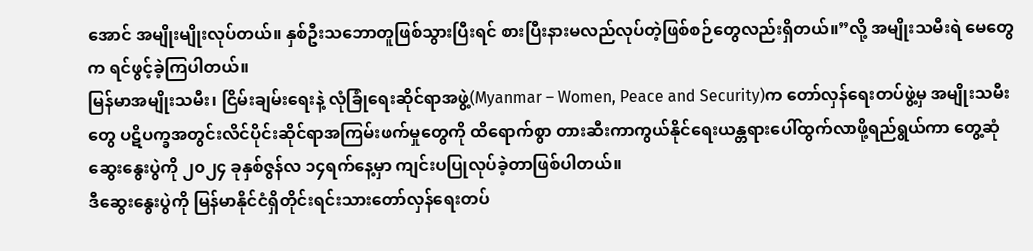အောင် အမျိုးမျိုးလုပ်တယ်။ နှစ်ဦးသဘောတူဖြစ်သွားပြီးရင် စားပြီးနားမလည်လုပ်တဲ့ဖြစ်စဉ်တွေလည်းရှိတယ်။”လို့ အမျိုးသမီးရဲ မေတွေက ရင်ဖွင့်ခဲ့ကြပါတယ်။
မြန်မာအမျိုးသမီး၊ ငြိမ်းချမ်းရေးနဲ့ လုံခြုံရေးဆိုင်ရာအဖွဲ့(Myanmar – Women, Peace and Security)က တော်လှန်ရေးတပ်ဖွဲ့မှ အမျိုးသမီးတွေ ပဋိပက္ခအတွင်းလိင်ပိုင်းဆိုင်ရာအကြမ်းဖက်မှုတွေကို ထိရောက်စွာ တားဆီးကာကွယ်နိုင်ရေးယန္တရားပေါ်ထွက်လာဖို့ရည်ရွယ်ကာ တွေ့ဆုံဆွေးနွေးပွဲကို ၂၀၂၄ ခုနှစ်ဇွန်လ ၁၄ရက်နေ့မှာ ကျင်းပပြုလုပ်ခဲ့တာဖြစ်ပါတယ်။
ဒီဆွေးနွေးပွဲကို မြန်မာနိုင်ငံရှိတိုင်းရင်းသားတော်လှန်ရေးတပ်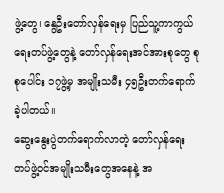ဖွဲ့တွေ၊ နွေဦးတော်လှန်ရေးမှ ပြည်သူ့ကာကွယ်ရေးတပ်ဖွဲ့တွေနဲ့ တော်လှန်ရေးအင်အားစုတွေ စုစုပေါင်း ၁၇ဖွဲ့မှ အမျိုးသမီး ၄၅ဦးတက်ရောက်ခဲ့ပါတယ်။
ဆွေးနွေးပွဲတက်ရောက်လာတဲ့ တော်လှန်ရေးတပ်ဖွဲ့ဝင်အမျိုးသမီးတွေအနေနဲ့ အ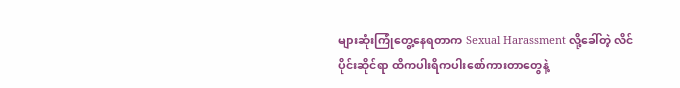များဆုံးကြုံတွေ့နေရတာက Sexual Harassment လို့ခေါ်တဲ့ လိင်ပိုင်းဆိုင်ရာ ထိကပါးရိကပါးစော်ကားတာတွေနဲ့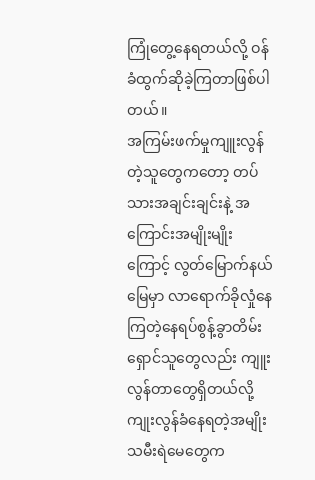ကြုံတွေ့နေရတယ်လို့ ဝန်ခံထွက်ဆိုခဲ့ကြတာဖြစ်ပါတယ်။
အကြမ်းဖက်မှုကျူးလွန်တဲ့သူတွေကတော့ တပ်သားအချင်းချင်းနဲ့ အကြောင်းအမျိုးမျိုးကြောင့် လွတ်မြောက်နယ်မြေမှာ လာရောက်ခိုလှုံနေကြတဲ့နေရပ်စွန့်ခွာတိမ်းရှောင်သူတွေလည်း ကျူးလွန်တာတွေရှိတယ်လို့ ကျုးလွန်ခံနေရတဲ့အမျိုးသမီးရဲမေတွေက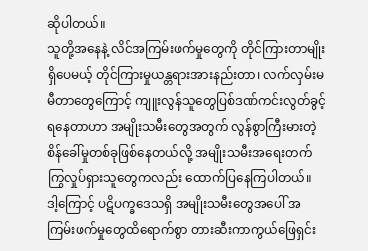ဆိုပါတယ်။
သူတို့အနေနဲ့ လိင်အကြမ်းဖက်မှုတွေကို တိုင်ကြားတာမျိုးရှိပေမယ့် တိုင်ကြားမှုယန္တရားအားနည်းတာ၊ လက်လှမ်းမမီတာတွေကြောင့် ကျူးလွန်သူတွေပြစ်ဒဏ်ကင်းလွတ်ခွင့်ရနေတာဟာ အမျိုးသမီးတွေအတွက် လွန်စွာကြီးမားတဲ့စိန်ခေါ်မှုတစ်ခုဖြစ်နေတယ်လို့ အမျိုးသမီးအရေးတက်ကြွလှုပ်ရှားသူတွေကလည်း ထောက်ပြနေကြပါတယ်။
ဒါ့ကြောင့် ပဋိပက္ခဒေသရှိ အမျိုးသမီးတွေအပေါ် အကြမ်းဖက်မှုတွေထိရောက်စွာ တားဆီးကာကွယ်ဖြေရှင်း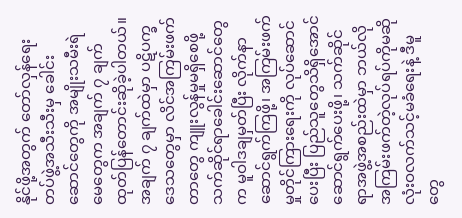နိုင်ဖို့အတွက် တော်လှန်ရေးတပ်ဖွဲ့အသီးသီးမှ ခေါင်းဆောင်တွေကို အမျိုးသမီးရဲမေတွေက အချက် ၇ ချက်ထုတ်ပြန်တောင်းဆိုခဲ့ပါတယ်။
အချက် ၇ ချက်ထဲမှာ ပဋိပက္ခဒေသတွေမှာ လိင်အကြမ်းဖက်တာတွေ ကျူးလွန်မှုမရှိစေဖို့ သက်ဆိုင်ရာခေါင်းဆောင်တွေက မူဝါဒချမှတ်ပြီး လိုက်နာဆောင်ရွက်ကြဖို့၊ အကြမ်းဖက်မှုတိုင်ကြားရေးကို လုပ်ဆောင်ပေးပြီး ပြည်သူတွေသိရှိအောင်ဆောင်ရွက်ပေးဖို့၊ သက်ဆိုင်ရာအဖွဲ့အစည်းထဲမှာ ဘယ်လိုအကြမ်းဖက်တဲ့လုပ်ရပ်ကိုမဆိုလုံးဝလက်သင့်မခံရေးနဲ့ ဒီမူတွေ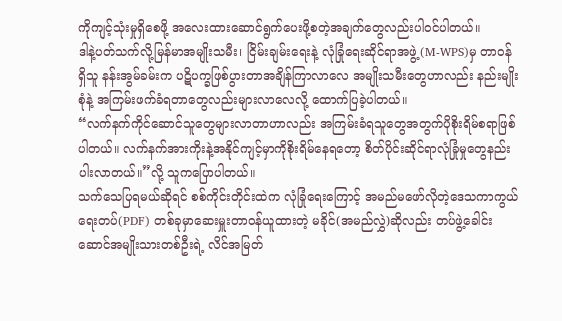ကိုကျင့်သုံးမှုရှိစေဖို့ အလေးထားဆောင်ရွက်ပေးဖို့စတဲ့အချက်တွေလည်းပါဝင်ပါတယ်။
ဒါနဲ့ပတ်သက်လို့မြန်မာအမျိုးသမီး၊ ငြိမ်းချမ်းရေးနဲ့ လုံခြုံရေးဆိုင်ရာအဖွဲ့(M-WPS)မှ တာဝန်ရှိသူ နန်းအွမ်ခမ်းက ပဋိပက္ခဖြစ်ပွားတာအချိန်ကြာလာလေ အမျိုးသမီးတွေဟာလည်း နည်းမျိုးစုံနဲ့ အကြမ်းဖက်ခံရတာတွေလည်းများလာလေလို့ ထောက်ပြခဲ့ပါတယ်။
“လက်နက်ကိုင်ဆောင်သူတွေများလာတာဟာလည်း အကြမ်းခံရသူတွေအတွက်ပိုစိုးရိမ်စရာဖြစ်ပါတယ်။ လက်နက်အားကိုးနဲ့အနိုင်ကျင့်မှာကိုစိုးရိမ်နေရတော့ စိတ်ပိုင်းဆိုင်ရာလုံခြုံမှုတွေနည်းပါးလာတယ်။”လို့ သူကပြောပါတယ်။
သက်သေပြရမယ်ဆိုရင် စစ်ကိုင်းတိုင်းထဲက လုံခြုံရေးကြောင့် အမည်မဖော်လိုတဲ့ဒေသကာကွယ်ရေးတပ်(PDF) တစ်ခုမှာဆေးမှူးတာဝန်ယူထားတဲ့ မခိုင်(အမည်လွှဲ)ဆိုလည်း တပ်ဖွဲ့ခေါင်းဆောင်အမျိုးသားတစ်ဦးရဲ့ လိင်အမြတ်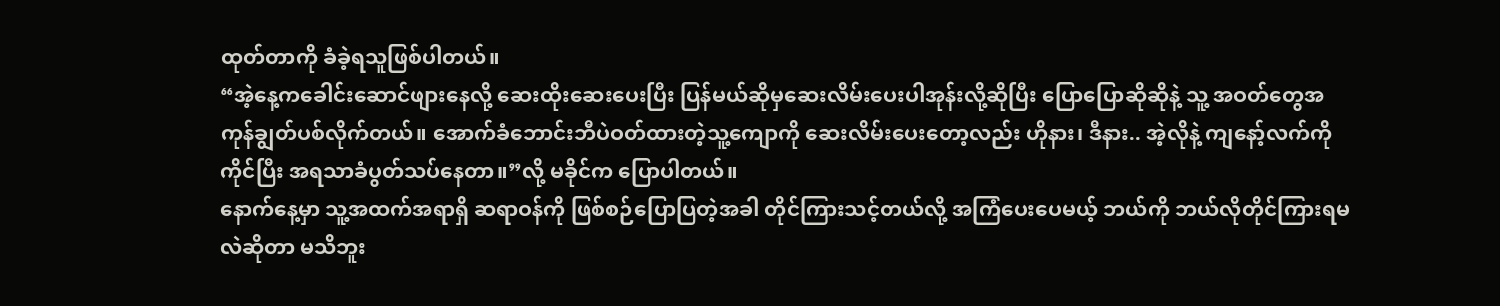ထုတ်တာကို ခံခဲ့ရသူဖြစ်ပါတယ်။
“အဲ့နေ့ကခေါင်းဆောင်ဖျားနေလို့ ဆေးထိုးဆေးပေးပြီး ပြန်မယ်ဆိုမှဆေးလိမ်းပေးပါအုန်းလို့ဆိုပြီး ပြောပြောဆိုဆိုနဲ့ သူ့ အဝတ်တွေအကုန်ချွတ်ပစ်လိုက်တယ်။ အောက်ခံဘောင်းဘီပဲဝတ်ထားတဲ့သူ့ကျောကို ဆေးလိမ်းပေးတော့လည်း ဟိုနား၊ ဒီနား.. အဲ့လိုနဲ့ ကျနော့်လက်ကိုကိုင်ပြီး အရသာခံပွတ်သပ်နေတာ။”လို့ မခိုင်က ပြောပါတယ်။
နောက်နေ့မှာ သူ့အထက်အရာရှိ ဆရာဝန်ကို ဖြစ်စဉ်ပြောပြတဲ့အခါ တိုင်ကြားသင့်တယ်လို့ အကြံပေးပေမယ့် ဘယ်ကို ဘယ်လိုတိုင်ကြားရမလဲဆိုတာ မသိဘူး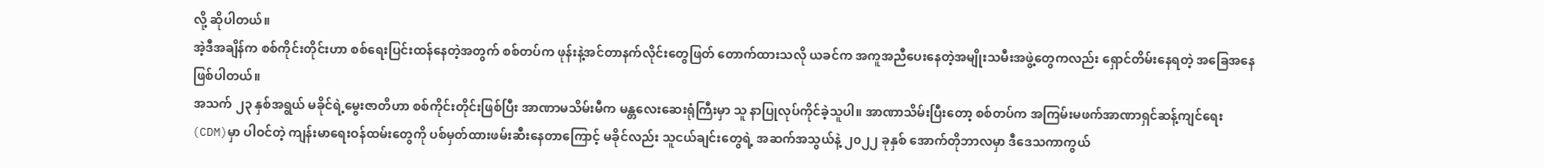လို့ ဆိုပါတယ်။
အဲ့ဒီအချိန်က စစ်ကိုင်းတိုင်းဟာ စစ်ရေးပြင်းထန်နေတဲ့အတွက် စစ်တပ်က ဖုန်းနဲ့အင်တာနက်လိုင်းတွေဖြတ် တောက်ထားသလို ယခင်က အကူအညီပေးနေတဲ့အမျိုးသမီးအဖွဲ့တွေကလည်း ရှောင်တိမ်းနေရတဲ့ အခြေအနေဖြစ်ပါတယ်။
အသက် ၂၃ နှစ်အရွယ် မခိုင်ရဲ့မွေးဇာတိဟာ စစ်ကိုင်းတိုင်းဖြစ်ပြီး အာဏာမသိမ်းမီက မန္တလေးဆေးရုံကြီးမှာ သူ နာပြုလုပ်ကိုင်ခဲ့သူပါ။ အာဏာသိမ်းပြီးတော့ စစ်တပ်က အကြမ်းမဖက်အာဏာရှင်ဆန့်ကျင်ရေး(CDM)မှာ ပါဝင်တဲ့ ကျန်းမာရေးဝန်ထမ်းတွေကို ပစ်မှတ်ထားဖမ်းဆီးနေတာကြောင့် မခိုင်လည်း သူငယ်ချင်းတွေရဲ့ အဆက်အသွယ်နဲ့ ၂၀၂၂ ခုနှစ် အောက်တိုဘာလမှာ ဒီဒေသကာကွယ်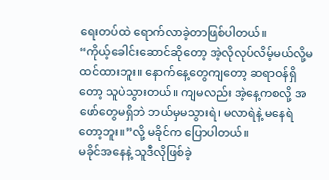ရေးတပ်ထဲ ရောက်လာခဲ့တာဖြစ်ပါတယ်။
“ကိုယ့်ခေါင်းဆောင်ဆိုတော့ အဲ့လိုလုပ်လိမ့်မယ်လို့မထင်ထားဘူး။ နောက်နေ့တွေကျတော့ ဆရာဝန်ရှိတော့ သူပဲသွားတယ်။ ကျမလည်း အဲ့နေ့ကစလို့ အဖော်တွေမရှိဘဲ ဘယ်မှမသွားရဲ၊ မလာရဲနဲ့ မနေရဲတော့ဘူး။”လို့ မခိုင်က ပြောပါတယ်။
မခိုင်အနေနဲ့ သူဒီလိုဖြစ်ခဲ့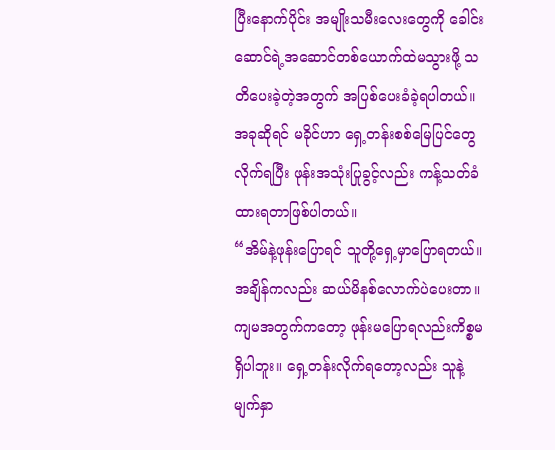ပြီးနောက်ပိုင်း အမျိုးသမီးလေးတွေကို ခေါင်းဆောင်ရဲ့အဆောင်တစ်ယောက်ထဲမသွားဖို့ သတိပေးခဲ့တဲ့အတွက် အပြစ်ပေးခံခဲ့ရပါတယ်။ အခုဆိုရင် မခိုင်ဟာ ရှေ့တန်းစစ်မြေပြင်တွေလိုက်ရပြီး ဖုန်းအသုံးပြုခွင့်လည်း ကန့်သတ်ခံထားရတာဖြစ်ပါတယ်။
“အိမ်နဲ့ဖုန်းပြောရင် သူတို့ရှေ့မှာပြောရတယ်။ အချိန်ကလည်း ဆယ်မိနစ်လောက်ပဲပေးတာ။ ကျမအတွက်ကတော့ ဖုန်းမပြောရလည်းကိစ္စမရှိပါဘူး။ ရှေ့တန်းလိုက်ရတော့လည်း သူနဲ့မျက်နှာ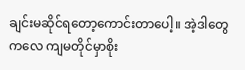ချင်းမဆိုင်ရတော့ကောင်းတာပေါ့။ အဲ့ဒါတွေကလေ ကျမတိုင်မှာစိုး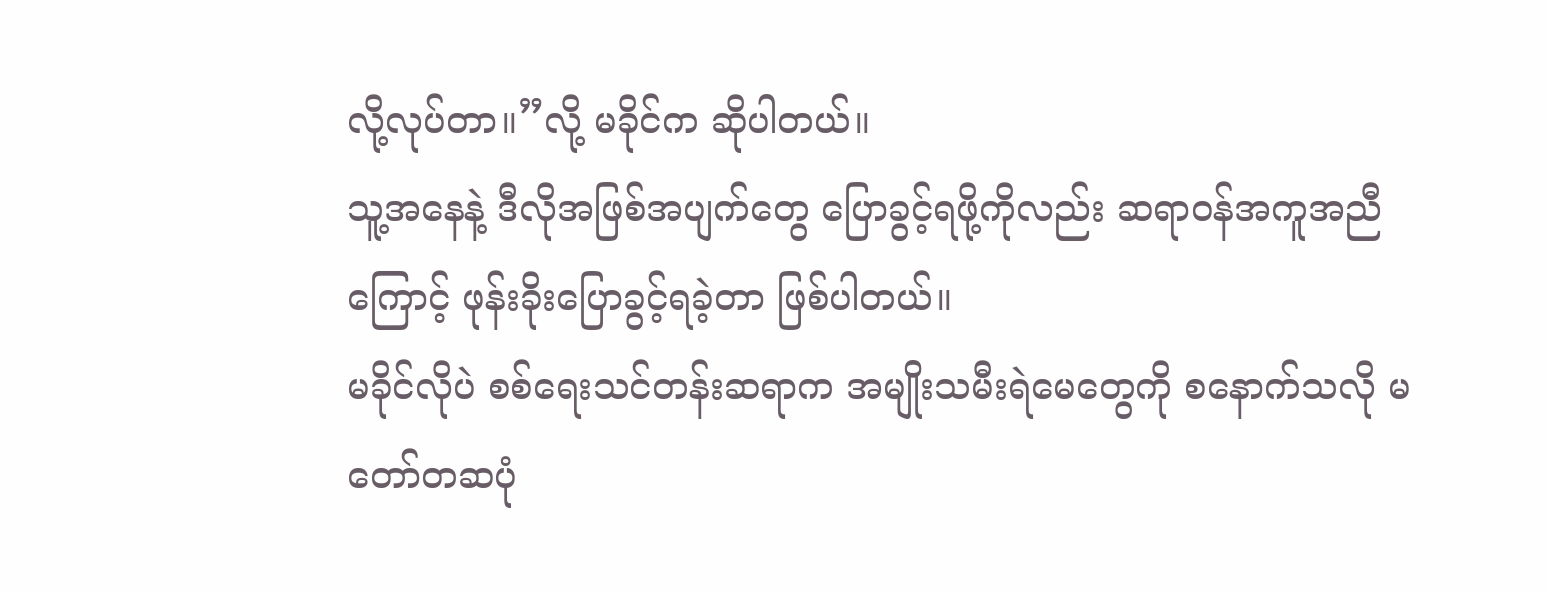လို့လုပ်တာ။”လို့ မခိုင်က ဆိုပါတယ်။
သူ့အနေနဲ့ ဒီလိုအဖြစ်အပျက်တွေ ပြောခွင့်ရဖို့ကိုလည်း ဆရာဝန်အကူအညီကြောင့် ဖုန်းခိုးပြောခွင့်ရခဲ့တာ ဖြစ်ပါတယ်။
မခိုင်လိုပဲ စစ်ရေးသင်တန်းဆရာက အမျိုးသမီးရဲမေတွေကို စနောက်သလို မတော်တဆပုံ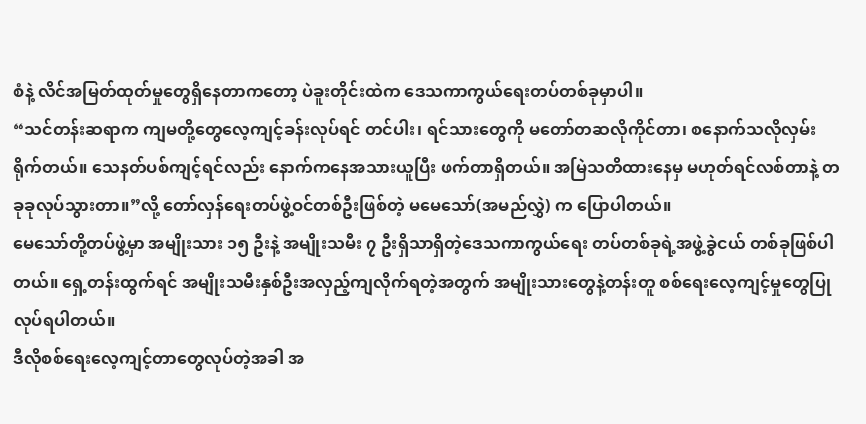စံနဲ့ လိင်အမြတ်ထုတ်မှုတွေရှိနေတာကတော့ ပဲခူးတိုင်းထဲက ဒေသကာကွယ်ရေးတပ်တစ်ခုမှာပါ။
“သင်တန်းဆရာက ကျမတို့တွေလေ့ကျင့်ခန်းလုပ်ရင် တင်ပါး၊ ရင်သားတွေကို မတော်တဆလိုကိုင်တာ၊ စနောက်သလိုလှမ်းရိုက်တယ်။ သေနတ်ပစ်ကျင့်ရင်လည်း နောက်ကနေအသားယူပြီး ဖက်တာရှိတယ်။ အမြဲသတိထားနေမှ မဟုတ်ရင်လစ်တာနဲ့ တခုခုလုပ်သွားတာ။”လို့ တော်လှန်ရေးတပ်ဖွဲ့ဝင်တစ်ဦးဖြစ်တဲ့ မမေသော်(အမည်လွှဲ) က ပြောပါတယ်။
မေသော်တို့တပ်ဖွဲ့မှာ အမျိုးသား ၁၅ ဦးနဲ့ အမျိုးသမီး ၇ ဦးရှိသာရှိတဲ့ဒေသကာကွယ်ရေး တပ်တစ်ခုရဲ့အဖွဲ့ခွဲငယ် တစ်ခုဖြစ်ပါတယ်။ ရှေ့တန်းထွက်ရင် အမျိုးသမီးနှစ်ဦးအလှည့်ကျလိုက်ရတဲ့အတွက် အမျိုးသားတွေနဲ့တန်းတူ စစ်ရေးလေ့ကျင့်မှုတွေပြုလုပ်ရပါတယ်။
ဒီလိုစစ်ရေးလေ့ကျင့်တာတွေလုပ်တဲ့အခါ အ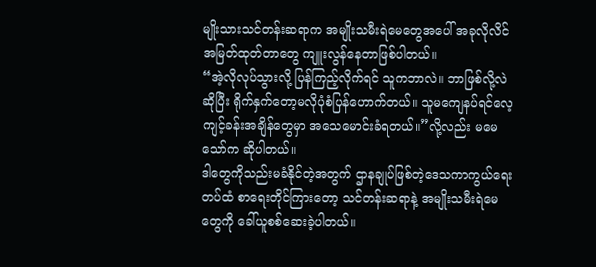မျိုးသားသင်တန်းဆရာက အမျိုးသမီးရဲမေတွေအပေါ် အခုလိုလိင် အမြတ်ထုတ်တာတွေ ကျူးလွန်နေတာဖြစ်ပါတယ်။
“အဲ့လိုလုပ်သွားလို့ ပြန်ကြည့်လိုက်ရင် သူကဘာလဲ။ ဘာဖြစ်လို့လဲဆိုပြီး ရိုက်နှက်တော့မလိုပုံစံပြန်ဟောက်တယ်။ သူမကျေနပ်ရင်လေ့ကျင့်ခန်းအချိန်တွေမှာ အသေမောင်းခံရတယ်။”လို့လည်း မမေသော်က ဆိုပါတယ်။
ဒါတွေကိုသည်းမခံနိုင်တဲ့အတွက် ဌာနချုပ်ဖြစ်တဲ့ဒေသကာကွယ်ရေးတပ်ထံ စာရေးတိုင်ကြားတော့ သင်တန်းဆရာနဲ့ အမျိုးသမီးရဲမေတွေကို ခေါ်ယူစစ်ဆေးခဲ့ပါတယ်။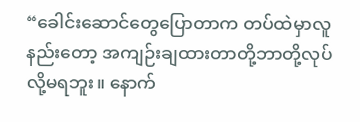“ခေါင်းဆောင်တွေပြောတာက တပ်ထဲမှာလူနည်းတော့ အကျဉ်းချထားတာတို့ဘာတို့လုပ်လို့မရဘူး။ နောက်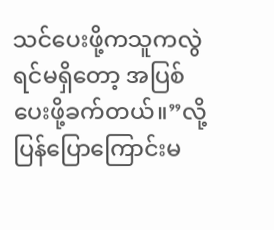သင်ပေးဖို့ကသူကလွဲရင်မရှိတော့ အပြစ်ပေးဖို့ခက်တယ်။”လို့ ပြန်ပြောကြောင်းမ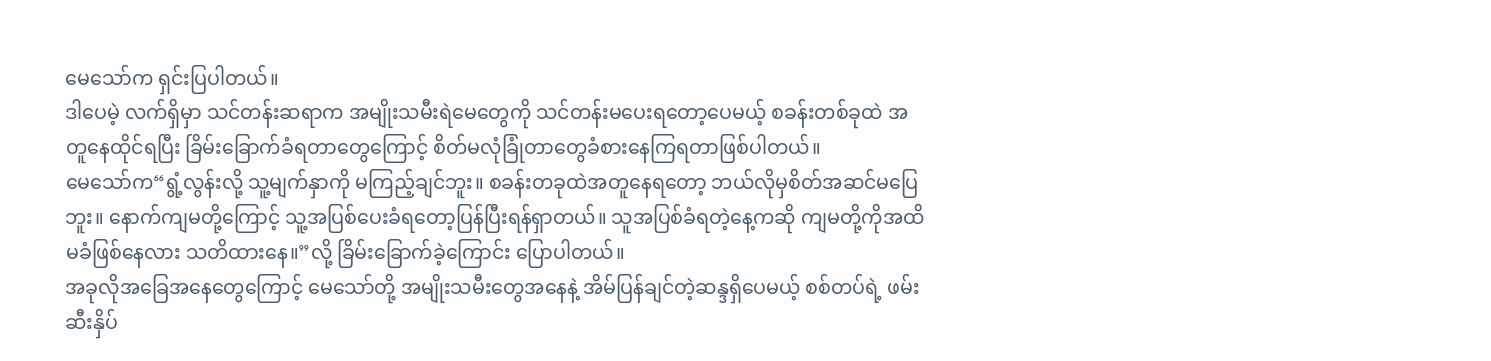မေသော်က ရှင်းပြပါတယ်။
ဒါပေမဲ့ လက်ရှိမှာ သင်တန်းဆရာက အမျိုးသမီးရဲမေတွေကို သင်တန်းမပေးရတော့ပေမယ့် စခန်းတစ်ခုထဲ အတူနေထိုင်ရပြီး ခြိမ်းခြောက်ခံရတာတွေကြောင့် စိတ်မလုံခြုံတာတွေခံစားနေကြရတာဖြစ်ပါတယ်။
မေသော်က“ရွံ့လွန်းလို့ သူ့မျက်နှာကို မကြည့်ချင်ဘူး။ စခန်းတခုထဲအတူနေရတော့ ဘယ်လိုမှစိတ်အဆင်မပြေဘူး။ နောက်ကျမတို့ကြောင့် သူ့အပြစ်ပေးခံရတော့ပြန်ပြီးရန်ရှာတယ်။ သူအပြစ်ခံရတဲ့နေ့ကဆို ကျမတို့ကိုအထိ မခံဖြစ်နေလား သတိထားနေ။”လို့ ခြိမ်းခြောက်ခဲ့ကြောင်း ပြောပါတယ်။
အခုလိုအခြေအနေတွေကြောင့် မေသော်တို့ အမျိုးသမီးတွေအနေနဲ့ အိမ်ပြန်ချင်တဲ့ဆန္ဒရှိပေမယ့် စစ်တပ်ရဲ့ ဖမ်းဆီးနှိပ်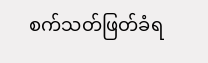စက်သတ်ဖြတ်ခံရ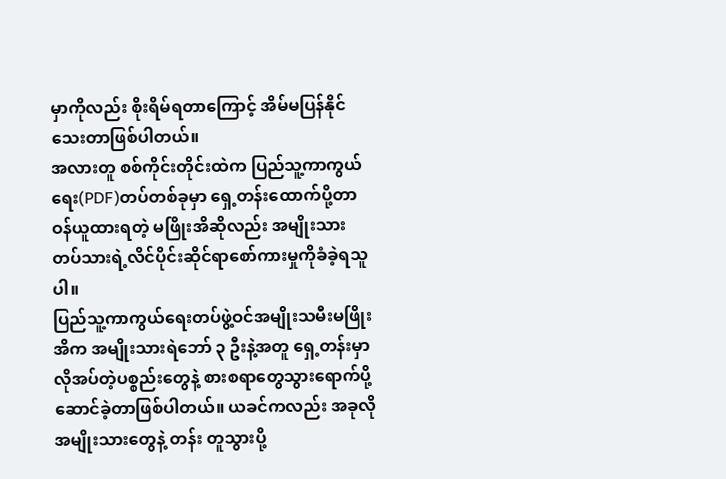မှာကိုလည်း စိုးရိမ်ရတာကြောင့် အိမ်မပြန်နိုင်သေးတာဖြစ်ပါတယ်။
အလားတူ စစ်ကိုင်းတိုင်းထဲက ပြည်သူ့ကာကွယ်ရေး(PDF)တပ်တစ်ခုမှာ ရှေ့တန်းထောက်ပို့တာဝန်ယူထားရတဲ့ မဖြိုးအိဆိုလည်း အမျိုးသားတပ်သားရဲ့လိင်ပိုင်းဆိုင်ရာစော်ကားမှုကိုခံခဲ့ရသူပါ။
ပြည်သူ့ကာကွယ်ရေးတပ်ဖွဲ့ဝင်အမျိုးသမီးမဖြိုးအိက အမျိုးသားရဲဘော် ၃ ဦးနဲ့အတူ ရှေ့တန်းမှာ လိုအပ်တဲ့ပစ္စည်းတွေနဲ့ စားစရာတွေသွားရောက်ပို့ဆောင်ခဲ့တာဖြစ်ပါတယ်။ ယခင်ကလည်း အခုလိုအမျိုးသားတွေနဲ့ တန်း တူသွားပို့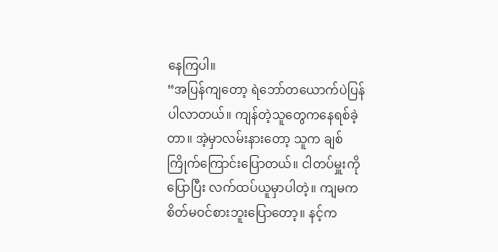နေကြပါ။
“အပြန်ကျတော့ ရဲဘော်တယောက်ပဲပြန်ပါလာတယ်။ ကျန်တဲ့သူတွေကနေရစ်ခဲ့တာ။ အဲ့မှာလမ်းနားတော့ သူက ချစ်ကြိုက်ကြောင်းပြောတယ်။ ငါတပ်မှူးကိုပြောပြီး လက်ထပ်ယူမှာပါတဲ့။ ကျမက စိတ်မဝင်စားဘူးပြောတော့။ နင့်က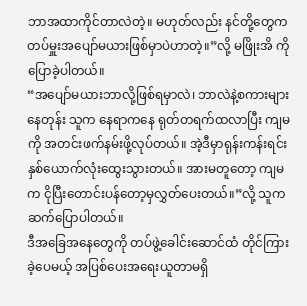ဘာအထာကိုင်တာလဲတဲ့။ မဟုတ်လည်း နင်တို့တွေက တပ်မှူးအပျော်မယားဖြစ်မှာပဲဟာတဲ့။”လို့ မဖြိုးအိ ကို ပြောခဲ့ပါတယ်။
“အပျော်မယားဘာလို့ဖြစ်ရမှာလဲ၊ ဘာလဲနဲ့စကားများနေတုန်း သူက နေရာကနေ ရုတ်တရက်ထလာပြီး ကျမကို အတင်းဖက်နမ်းဖို့လုပ်တယ်။ အဲ့ဒီမှာရုန်းကန်းရင်း နှစ်ယောက်လုံးထွေးသွားတယ်။ အားမတူတော့ ကျမက ငိုပြီးတောင်းပန်တော့မှလွှတ်ပေးတယ်။”လို့ သူက ဆက်ပြောပါတယ်။
ဒီအခြေအနေတွေကို တပ်ဖွဲ့ခေါင်းဆောင်ထံ တိုင်ကြားခဲ့ပေမယ့် အပြစ်ပေးအရေးယူတာမရှိ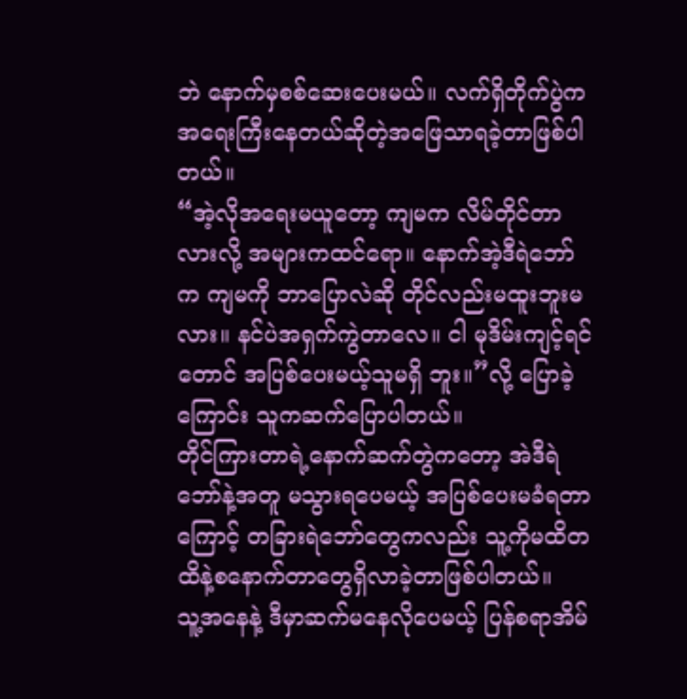ဘဲ နောက်မှစစ်ဆေးပေးမယ်။ လက်ရှိတိုက်ပွဲက အရေးကြီးနေတယ်ဆိုတဲ့အဖြေသာရခဲ့တာဖြစ်ပါတယ်။
“အဲ့လိုအရေးမယူတော့ ကျမက လိမ်တိုင်တာလားလို့ အများကထင်ရော။ နောက်အဲ့ဒီရဲဘော်က ကျမကို ဘာပြောလဲဆို တိုင်လည်းမထူးဘူးမလား။ နင်ပဲအရှက်ကွဲတာလေ။ ငါ မုဒိမ်းကျင့်ရင်တောင် အပြစ်ပေးမယ့်သူမရှိ ဘူး။”လို့ ပြောခဲ့ကြောင်း သူကဆက်ပြောပါတယ်။
တိုင်ကြားတာရဲ့နောက်ဆက်တွဲကတော့ အဲဒီရဲဘော်နဲ့အတူ မသွားရပေမယ့် အပြစ်ပေးမခံရတာကြောင့် တခြားရဲဘော်တွေကလည်း သူ့ကိုမထိတထိနဲ့စနောက်တာတွေရှိလာခဲ့တာဖြစ်ပါတယ်။
သူ့အနေနဲ့ ဒီမှာဆက်မနေလိုပေမယ့် ပြန်စရာအိမ်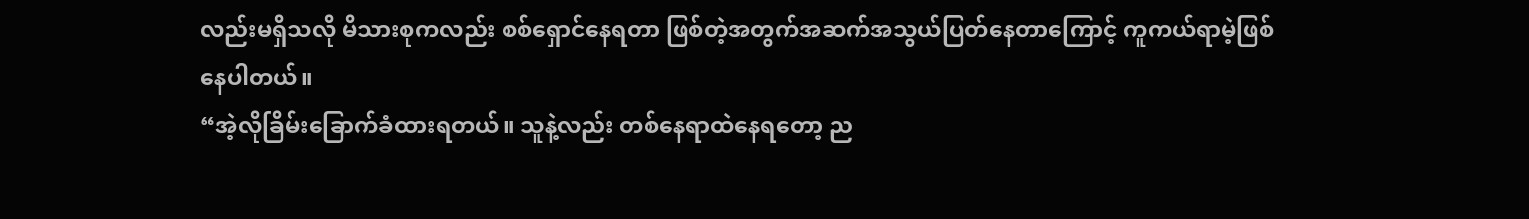လည်းမရှိသလို မိသားစုကလည်း စစ်ရှောင်နေရတာ ဖြစ်တဲ့အတွက်အဆက်အသွယ်ပြတ်နေတာကြောင့် ကူကယ်ရာမဲ့ဖြစ်နေပါတယ်။
“အဲ့လိုခြိမ်းခြောက်ခံထားရတယ်။ သူနဲ့လည်း တစ်နေရာထဲနေရတော့ ည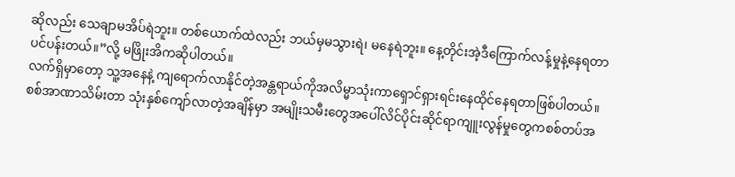ဆိုလည်း သေချာမအိပ်ရဲဘူး။ တစ်ယောက်ထဲလည်း ဘယ်မှမသွားရဲ၊ မနေရဲဘူး။ နေ့တိုင်းအဲ့ဒီကြောက်လန့်မှုနဲ့နေရတာပင်ပန်းတယ်။”လို့ မဖြိုးအိကဆိုပါတယ်။
လက်ရှိမှာတော့ သူ့အနေနဲ့ ကျရောက်လာနိုင်တဲ့အန္တရာယ်ကိုအလိမ္မာသုံးကာရှောင်ရှားရင်းနေထိုင်နေရတာဖြစ်ပါတယ်။
စစ်အာဏာသိမ်းတာ သုံးနှစ်ကျော်လာတဲ့အချိန်မှာ အမျိုးသမီးတွေအပေါ်လိင်ပိုင်းဆိုင်ရာကျူးလွန်မှုတွေကစစ်တပ်အ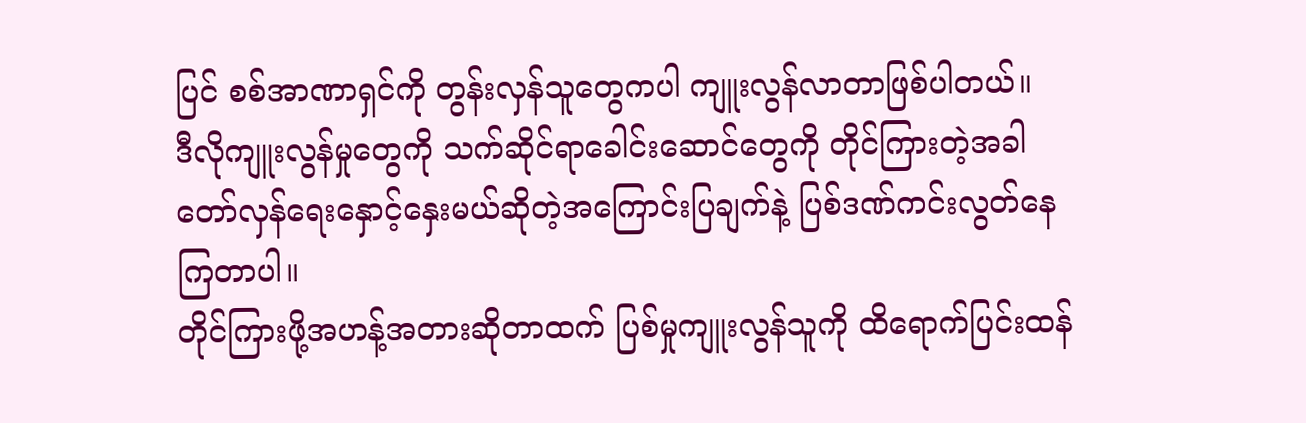ပြင် စစ်အာဏာရှင်ကို တွန်းလှန်သူတွေကပါ ကျူးလွန်လာတာဖြစ်ပါတယ်။
ဒီလိုကျူးလွန်မှုတွေကို သက်ဆိုင်ရာခေါင်းဆောင်တွေကို တိုင်ကြားတဲ့အခါ တော်လှန်ရေးနှောင့်နှေးမယ်ဆိုတဲ့အကြောင်းပြချက်နဲ့ ပြစ်ဒဏ်ကင်းလွတ်နေကြတာပါ။
တိုင်ကြားဖို့အဟန့်အတားဆိုတာထက် ပြစ်မှုကျူးလွန်သူကို ထိရောက်ပြင်းထန်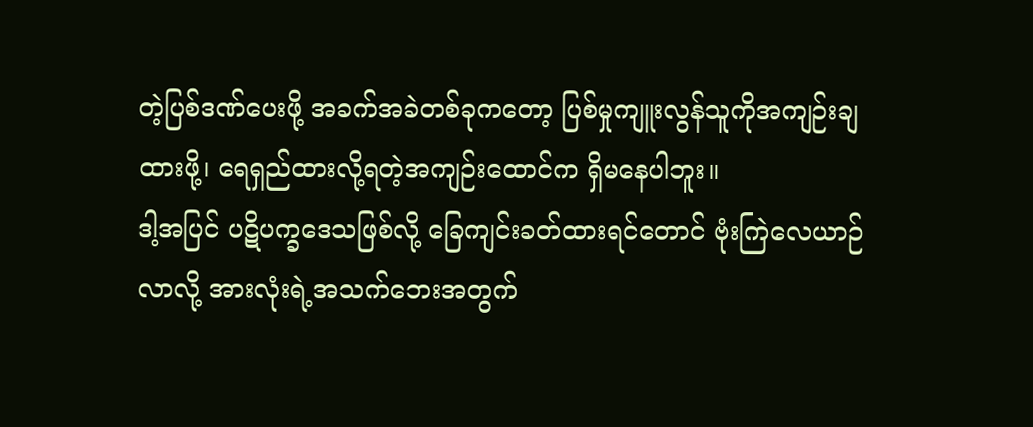တဲ့ပြစ်ဒဏ်ပေးဖို့ အခက်အခဲတစ်ခုကတော့ ပြစ်မှုကျူးလွန်သူကိုအကျဉ်းချထားဖို့၊ ရေရှည်ထားလို့ရတဲ့အကျဉ်းထောင်က ရှိမနေပါဘူး။
ဒါ့အပြင် ပဋိပက္ခဒေသဖြစ်လို့ ခြေကျင်းခတ်ထားရင်တောင် ဗုံးကြဲလေယာဉ်လာလို့ အားလုံးရဲ့အသက်ဘေးအတွက်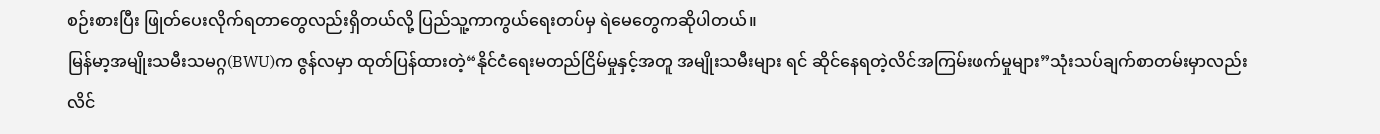စဉ်းစားပြီး ဖြုတ်ပေးလိုက်ရတာတွေလည်းရှိတယ်လို့ ပြည်သူ့ကာကွယ်ရေးတပ်မှ ရဲမေတွေကဆိုပါတယ်။
မြန်မာ့အမျိုးသမီးသမဂ္ဂ(BWU)က ဇွန်လမှာ ထုတ်ပြန်ထားတဲ့“နိုင်ငံရေးမတည်ငြိမ်မှုနှင့်အတူ အမျိုးသမီးများ ရင် ဆိုင်နေရတဲ့လိင်အကြမ်းဖက်မှုများ”သုံးသပ်ချက်စာတမ်းမှာလည်း လိင်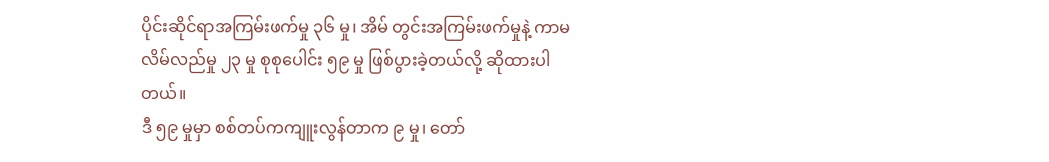ပိုင်းဆိုင်ရာအကြမ်းဖက်မှု ၃၆ မှု၊ အိမ် တွင်းအကြမ်းဖက်မှုနဲ့ ကာမလိမ်လည်မှု ၂၃ မှု စုစုပေါင်း ၅၉ မှု ဖြစ်ပွားခဲ့တယ်လို့ ဆိုထားပါတယ်။
ဒီ ၅၉ မှုမှာ စစ်တပ်ကကျူးလွန်တာက ၉ မှု၊ တော်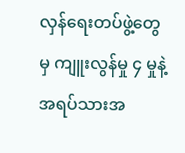လှန်ရေးတပ်ဖွဲ့တွေမှ ကျူးလွန်မှု ၄ မှုနဲ့ အရပ်သားအ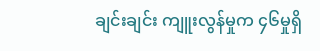ချင်းချင်း ကျူးလွန်မှုက ၄၆မှုရှိ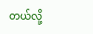တယ်လို့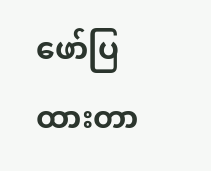ဖော်ပြထားတာ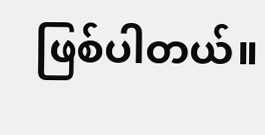ဖြစ်ပါတယ်။